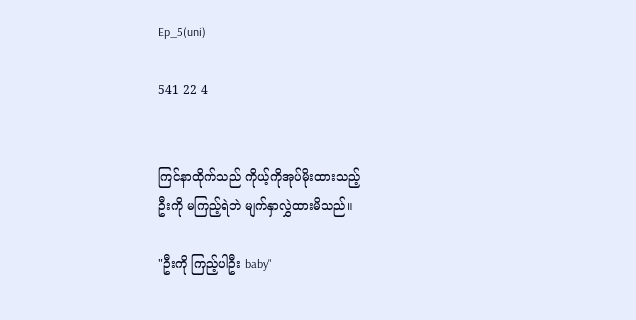Ep_5(uni)

541 22 4


ကြင်နာထိုက်သည် ကိုယ့်ကိုအုပ်မိုးထားသည့်
ဦးကို မကြည့်ရဲဘဲ မျက်နှာလွှဲထားမိသည်။

"ဦးကို ကြည့်ပါဦး baby"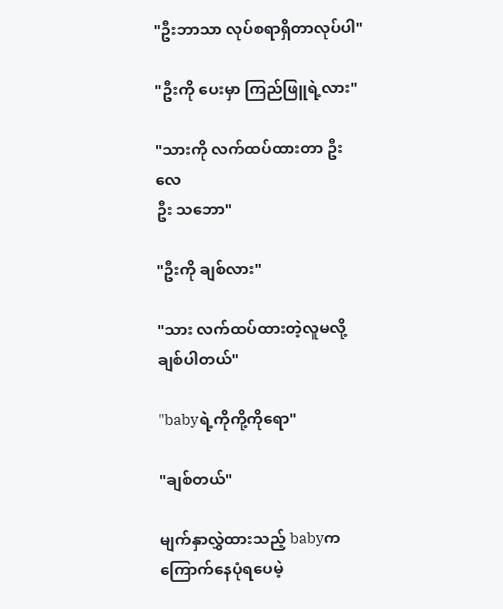"ဦးဘာသာ လုပ်စရာရှိတာလုပ်ပါ"

"ဦးကို ပေးမှာ ကြည်ဖြူရဲ့လား"

"သားကို လက်ထပ်ထားတာ ဦးလေ
ဦး သဘော"

"ဦးကို ချစ်လား"

"သား လက်ထပ်ထားတဲ့လူမလို့
ချစ်ပါတယ်"

"babyရဲ့ကိုကို့ကိုရော"

"ချစ်တယ်"

မျက်နှာလွှဲထားသည့် babyက
ကြောက်နေပုံရပေမဲ့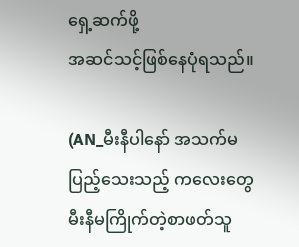ရှေ့ဆက်ဖို့
အဆင်သင့်ဖြစ်နေပုံရသည်။

(AN_မီးနီပါနော် အသက်မပြည့်သေးသည့် ကလေးတွေမီးနီမကြိုက်တဲ့စာဖတ်သူ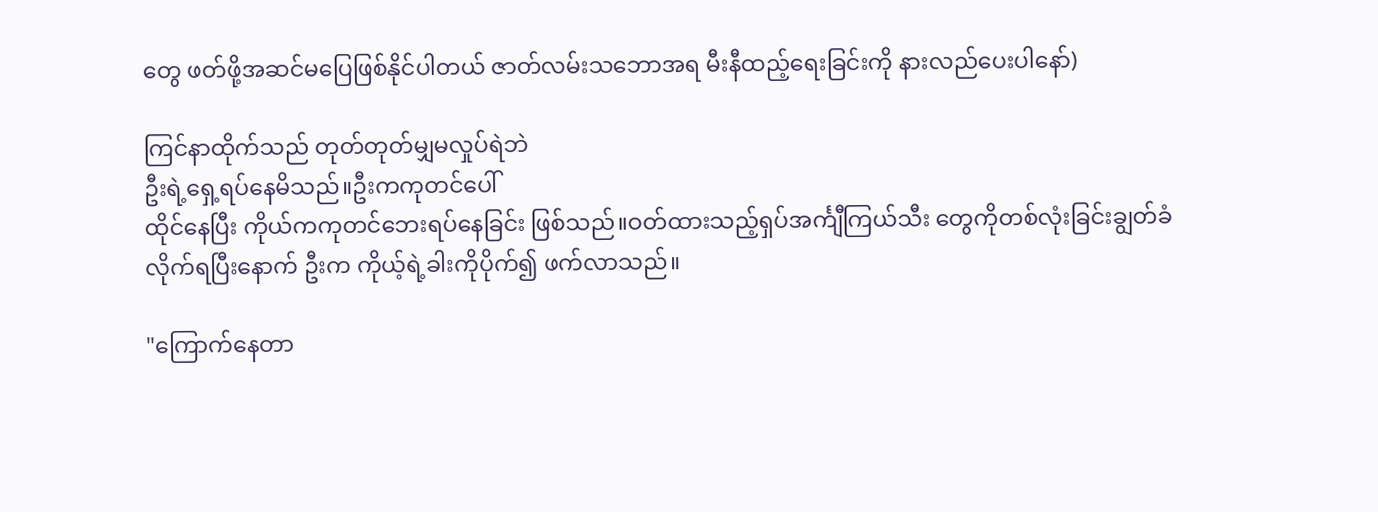တွေ ဖတ်ဖို့အဆင်မပြေဖြစ်နိုင်ပါတယ် ဇာတ်လမ်းသဘောအရ မီးနီထည့်ရေးခြင်းကို နားလည်ပေးပါနော်)

ကြင်နာထိုက်သည် တုတ်တုတ်မျှမလှုပ်ရဲဘဲ
ဦးရဲ့ရှေ့ရပ်နေမိသည်။ဦးကကုတင်ပေါ်
ထိုင်နေပြီး ကိုယ်ကကုတင်ဘေးရပ်နေခြင်း ဖြစ်သည်။ဝတ်ထားသည့်ရှပ်အင်္ကျီကြယ်သီး တွေကိုတစ်လုံးခြင်းချွတ်ခံလိုက်ရပြီးနောက် ဦးက ကိုယ့်ရဲ့ခါးကိုပိုက်၍ ဖက်လာသည်။

"ကြောက်နေတာ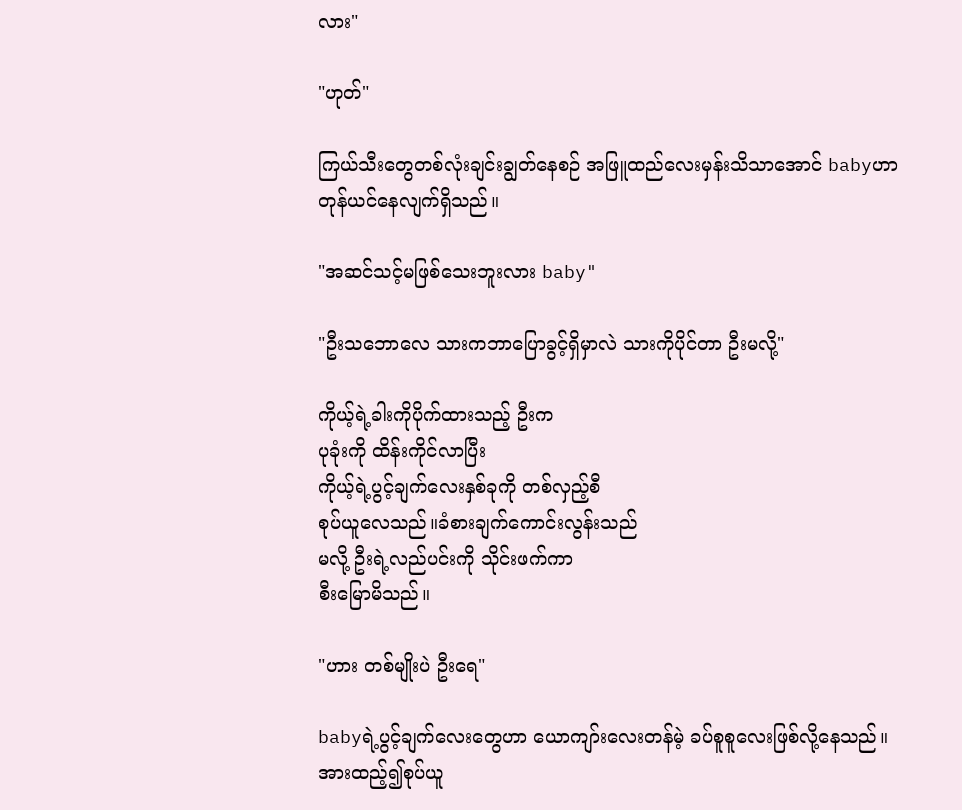လား"

"ဟုတ်"

ကြယ်သီးတွေတစ်လုံးချင်းချွတ်နေစဉ် အဖြူထည်လေးမှန်းသိသာအောင် babyဟာတုန်ယင်နေလျက်ရှိသည်။

"အဆင်သင့်မဖြစ်သေးဘူးလား baby"

"ဦးသဘောလေ သားကဘာပြောခွင့်ရှိမှာလဲ သားကိုပိုင်တာ ဦးမလို့"

ကိုယ့်ရဲ့ခါးကိုပိုက်ထားသည့် ဦးက
ပုခုံးကို ထိန်းကိုင်လာပြီး
ကိုယ့်ရဲ့ပွင့်ချက်လေးနှစ်ခုကို တစ်လှည့်စီ
စုပ်ယူလေသည်။ခံစားချက်ကောင်းလွန်းသည်
မလို့ ဦးရဲ့လည်ပင်းကို သိုင်းဖက်ကာ
စီးမြောမိသည်။

"ဟား တစ်မျိုးပဲ ဦးရေ"

babyရဲ့ပွင့်ချက်လေးတွေဟာ ယောကျာ်းလေးတန်မဲ့ ခပ်စူစူလေးဖြစ်လို့နေသည်။
အားထည့်၍စုပ်ယူ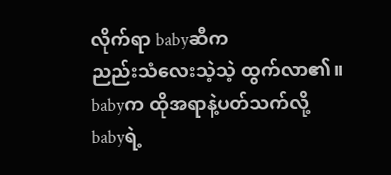လိုက်ရာ babyဆီက
ညည်းသံလေးသဲ့သဲ့ ထွက်လာ၏။
babyက ထိုအရာနဲ့ပတ်သက်လို့
babyရဲ့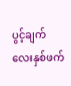ပွင့်ချက်လေးနှစ်ဖက်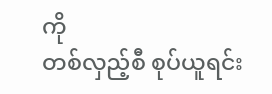ကို
တစ်လှည့်စီ စုပ်ယူရင်း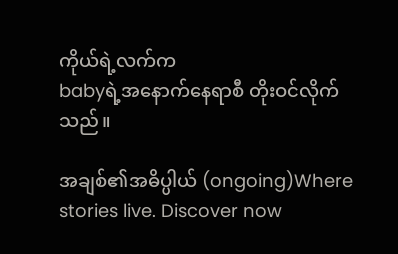ကိုယ်ရဲ့လက်က
babyရဲ့အနောက်နေရာစီ တိုးဝင်လိုက်သည်။

အချစ်၏အဓိပ္ပါယ် (ongoing)Where stories live. Discover now